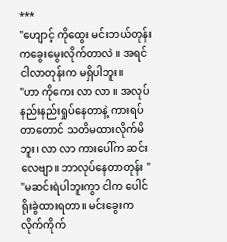***
"ဟျောင့် ကိုထွေး မင်းဘယ်တုန်းကခွေးမွေးလိုက်တာလဲ ။ အရင် ငါလာတုန်းက မရှိပါဘူး။
"ဟာ ကိုကေး လာ လာ ။ အလုပ်နည်းနည်းရှုပ်နေတာနဲ့ ကားရပ်တာတောင် သတိမထားလိုက်မိဘူး၊ လာ လာ ကားပေါ်က ဆင်းလေဗျာ။ ဘာလုပ်နေတာတုန်း "
"မဆင်းရဲပါဘူးကွာ ငါက ပေါင်ရိုးခွဲထားရတာ။ မင်းခွေးက လိုက်ကိုက်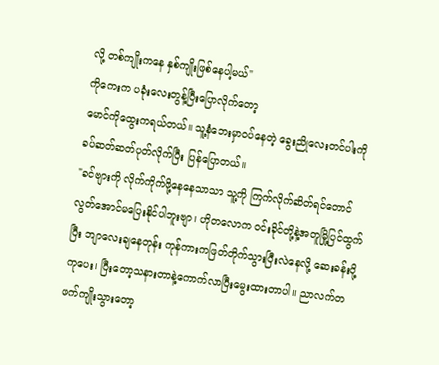လို့ တစ်ကျိုးကနေ နှစ်ကျိုးဖြစ်နေပါ့မယ်"
ကိုကေးက ပခုံးလေးတွန့်ပြီးပြောလိုက်တော့
မောင်ကိုထွေးကရယ်တယ်။ သူ့နံဘေးမှာဝပ်နေတဲ့ ခွေးညိုလေးတင်ပါးကို ခပ်ဆတ်ဆတ်ပုတ်လိုက်ပြီး ပြန်ပြောတယ်။
"ခင်ဗျားကို လိုက်ကိုက်ဖို့နေနေသာသာ သူ့ကို ကြက်လိုက်ဆိတ်ရင်တောင် လွတ်အောင်မပြေးနိုင်ပါဘူးဗျာ၊ ဟိုတလောက ဝင်းခိုင်တို့နဲ့အတူမြို့ပြင်ထွက်ပြီး ဘျာလေးချနေတုန်း ကုန်ကားကဖြတ်တိုက်သွားပြီးလဲနေလို့ ဆေးခန်းပို့ကုပေး၊ ပြီးတော့သနားတာနဲ့ကောက်လာပြီးမွေးထားတာပါ။ ညာလက်တဖက်ကျိုးသွားတော့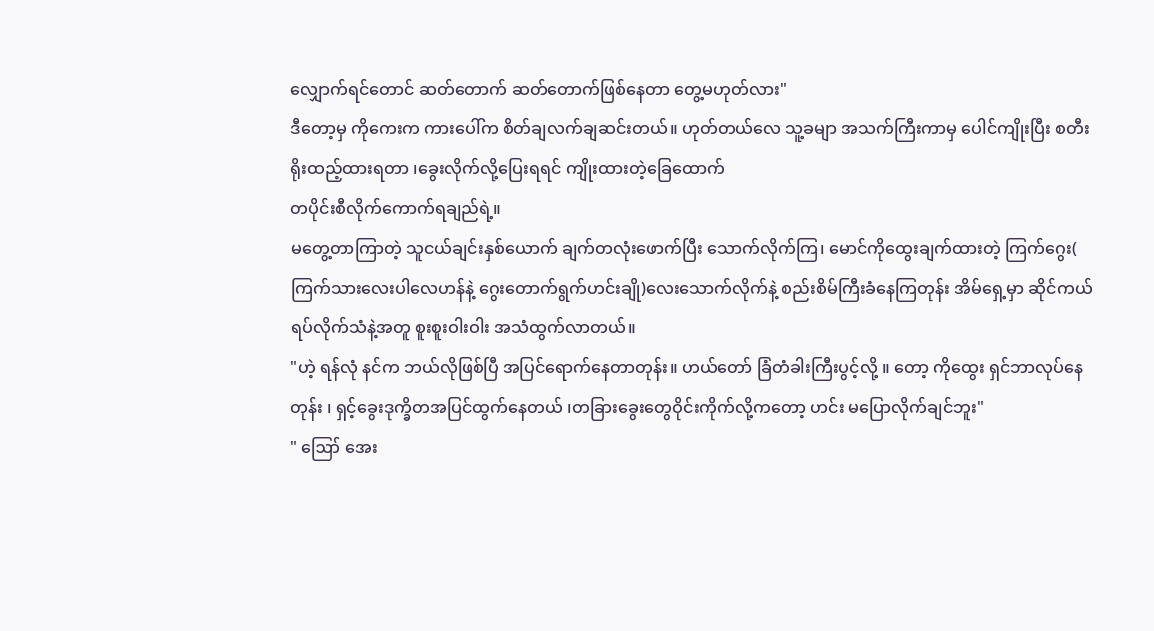လျှောက်ရင်တောင် ဆတ်တောက် ဆတ်တောက်ဖြစ်နေတာ တွေ့မဟုတ်လား"
ဒီတော့မှ ကိုကေးက ကားပေါ်က စိတ်ချလက်ချဆင်းတယ်။ ဟုတ်တယ်လေ သူ့ခမျာ အသက်ကြီးကာမှ ပေါင်ကျိုးပြီး စတီးရိုးထည့်ထားရတာ ၊ခွေးလိုက်လို့ပြေးရရင် ကျိုးထားတဲ့ခြေထောက်
တပိုင်းစီလိုက်ကောက်ရချည်ရဲ့။
မတွေ့တာကြာတဲ့ သူငယ်ချင်းနှစ်ယောက် ချက်တလုံးဖောက်ပြီး သောက်လိုက်ကြ၊ မောင်ကိုထွေးချက်ထားတဲ့ ကြက်ဂွေး( ကြက်သားလေးပါလေဟန်နဲ့ ဂွေးတောက်ရွက်ဟင်းချို)လေးသောက်လိုက်နဲ့ စည်းစိမ်ကြီးခံနေကြတုန်း အိမ်ရှေ့မှာ ဆိုင်ကယ်ရပ်လိုက်သံနဲ့အတူ စူးစူးဝါးဝါး အသံထွက်လာတယ်။
"ဟဲ့ ရန်လုံ နင်က ဘယ်လိုဖြစ်ပြီ အပြင်ရောက်နေတာတုန်း။ ဟယ်တော် ခြံတံခါးကြီးပွင့်လို့ ။ တော့ ကိုထွေး ရှင်ဘာလုပ်နေတုန်း ၊ ရှင့်ခွေးဒုက္ခိတအပြင်ထွက်နေတယ် ၊တခြားခွေးတွေဝိုင်းကိုက်လို့ကတော့ ဟင်း မပြောလိုက်ချင်ဘူး"
" ဪ အေး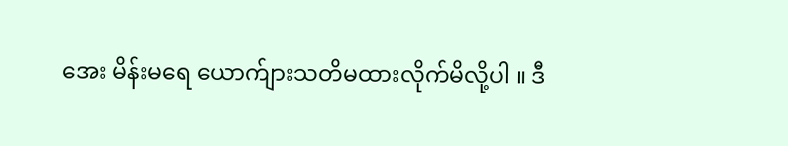အေး မိန်းမရေ ယောက်ျားသတိမထားလိုက်မိလို့ပါ ။ ဒီ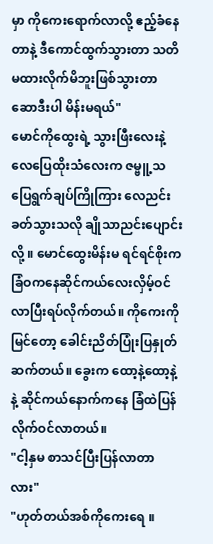မှာ ကိုကေးရောက်လာလို့ ဧည့်ခံနေတာနဲ့ ဒီကောင်ထွက်သွားတာ သတိမထားလိုက်မိဘူးဖြစ်သွားတာ ဆောဒီးပါ မိန်းမရယ်"
မောင်ကိုထွေးရဲ့ သွားဖြီးလေးနဲ့ လေပြေထိုးသံလေးက ဇမ္ဗူ့သပြေရွက်ချပ်ကြိုကြား လေညင်းခတ်သွားသလို ချိုသာညင်းပျောင်းလို့ ။ မောင်ထွေးမိန်းမ ရင်ရင်စိုးက ခြံဝကနေဆိုင်ကယ်လေးလှိမ့်ဝင်လာပြီးရပ်လိုက်တယ်။ ကိုကေးကိုမြင်တော့ ခေါင်းညိတ်ပြုံးပြနှုတ်ဆက်တယ်။ ခွေးက ထော့နဲ့ထော့နဲ့ နဲ့ ဆိုင်ကယ်နောက်ကနေ ခြံထဲပြန်လိုက်ဝင်လာတယ်။
"ငါ့နှမ စာသင်ပြီးပြန်လာတာလား"
"ဟုတ်တယ်အစ်ကိုကေးရေ ။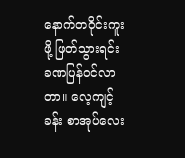နောက်တဝိုင်းကူးဖို့ ဖြတ်သွားရင်း ခဏပြန်ဝင်လာတာ။ လေ့ကျင့် ခန်း စာအုပ်လေး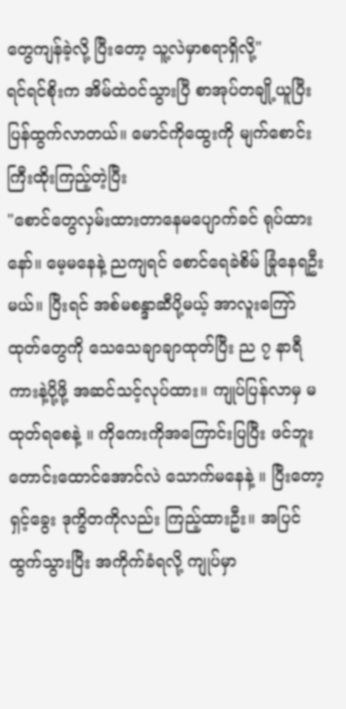တွေကျန်ခဲ့လို့ ပြီးတော့ သူ့လဲမှာစရာရှိလို့"
ရင်ရင်စိုးက အိမ်ထဲဝင်သွားပြီ စာအုပ်တချို့ယူပြီးပြန်ထွက်လာတယ်။ မောင်ကိုထွေးကို မျက်စောင်းကြီးထိုးကြည့်တဲ့ပြီး
"စောင်တွေလှမ်းထားတာနေမပျောက်ခင် ရုပ်ထားနော်။ မေ့မနေနဲ့ ညကျရင် စောင်ရေခဲစိမ် ခြုံနေရဦးမယ်။ ပြီးရင် အစ်မစန္ဒာဆီပို့မယ့် အာလူးကြော်ထုတ်တွေကို သေသေချာချာထုတ်ပြီး ည ၇ နာရီကားနဲ့ပို့ဖို့ အဆင်သင့်လုပ်ထား။ ကျုပ်ပြန်လာမှ မထုတ်ရစေနဲ့ ။ ကိုကေးကိုအကြောင်းပြပြီး ဖင်ဘူးတောင်းထောင်အောင်လဲ သောက်မနေနဲ့ ။ ပြီးတော့ ရှင့်ခွေး ဒုက္ခိတကိုလည်း ကြည့်ထားဦး။ အပြင်ထွက်သွားပြီး အကိုက်ခံရလို့ ကျုပ်မှာ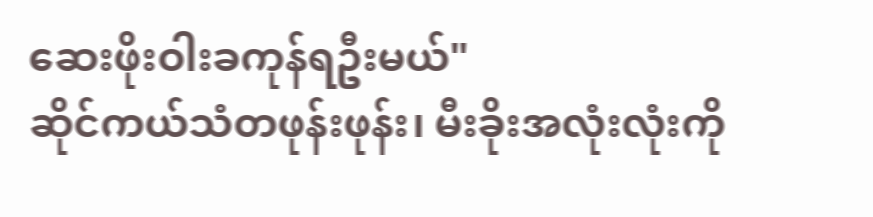ဆေးဖိုးဝါးခကုန်ရဦးမယ်"
ဆိုင်ကယ်သံတဖုန်းဖုန်း၊ မီးခိုးအလုံးလုံးကို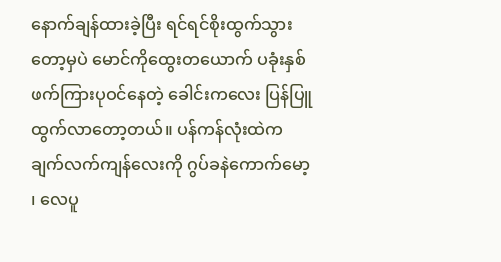နောက်ချန်ထားခဲ့ပြီး ရင်ရင်စိုးထွက်သွားတော့မှပဲ မောင်ကိုထွေးတယောက် ပခုံးနှစ်ဖက်ကြားပုဝင်နေတဲ့ ခေါင်းကလေး ပြန်ပြူထွက်လာတော့တယ်။ ပန်ကန်လုံးထဲက ချက်လက်ကျန်လေးကို ဂွပ်ခနဲကောက်မော့ ၊ လေပူ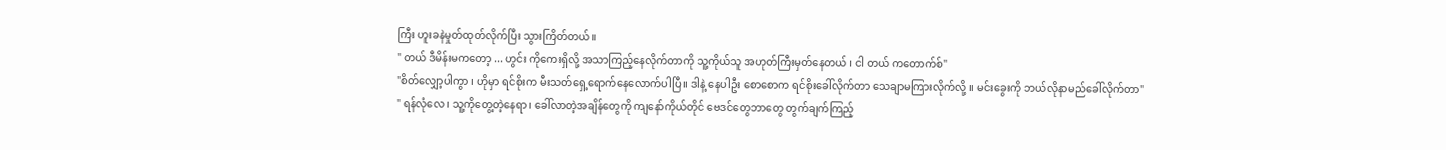ကြီး ဟူးခနဲမှုတ်ထုတ်လိုက်ပြီး သွားကြိတ်တယ်။
" တယ် ဒီမိန်းမကတော့ ... ဟွင်း ကိုကေးရှိလို့ အသာကြည့်နေလိုက်တာကို သူ့ကိုယ်သူ အဟုတ်ကြီးမှတ်နေတယ် ၊ ငါ တယ် ကတောက်စ်"
"စိတ်လျှော့ပါကွာ ၊ ဟိုမှာ ရင်စိုးက မီးသတ်ရှေ့ရောက်နေလောက်ပါပြီ။ ဒါနဲ့ နေပါဦး စောစောက ရင်စိုးခေါ်လိုက်တာ သေချာမကြားလိုက်လို့ ။ မင်းခွေးကို ဘယ်လိုနာမည်ခေါ်လိုက်တာ"
" ရန်လုံလေ ၊ သူ့ကိုတွေ့တဲ့နေရာ၊ ခေါ်လာတဲ့အချိန်တွေကို ကျနော်ကိုယ်တိုင် ဗေဒင်တွေဘာတွေ တွက်ချက်ကြည့်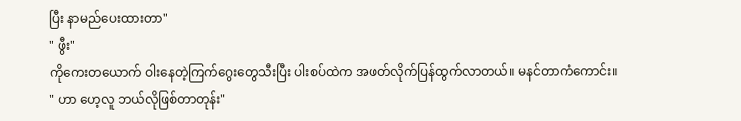ပြီး နာမည်ပေးထားတာ"
" ဖွီး"
ကိုကေးတယောက် ဝါးနေတဲ့ကြက်ဂွေးတွေသီးပြီး ပါးစပ်ထဲက အဖတ်လိုက်ပြန်ထွက်လာတယ်။ မနင်တာကံကောင်း။
" ဟာ ဟေ့လူ ဘယ်လိုဖြစ်တာတုန်း"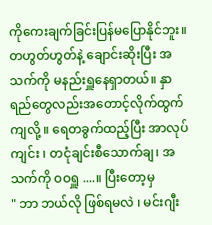ကိုကေးချက်ခြင်းပြန်မပြောနိုင်ဘူး။ တဟွတ်ဟွတ်နဲ့ ချောင်းဆိုးပြီး အသက်ကို မနည်းရှူနေရှာတယ်။ နှာရည်တွေလည်းအတောင့်လိုက်ထွက်ကျလို့ ။ ရေတခွက်ထည့်ပြီး အာလုပ်ကျင်း ၊ တငုံချင်းစီသောက်ချ၊ အသက်ကို ဝဝရှူ ....။ ပြီးတော့မှ
" ဘာ ဘယ်လို ဖြစ်ရမလဲ ၊ မင်းဂျီး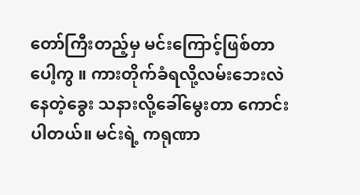တော်ကြီးတည့်မှ မင်းကြောင့်ဖြစ်တာပေါ့ကွ ။ ကားတိုက်ခံရလို့လမ်းဘေးလဲနေတဲ့ခွေး သနားလို့ခေါ်မွေးတာ ကောင်းပါတယ်။ မင်းရဲ့ ကရုဏာ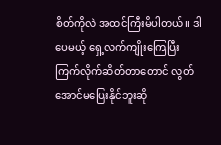စိတ်ကိုလဲ အထင်ကြီးမိပါတယ်။ ဒါပေမယ့် ရှေ့လက်ကျိုးကြေပြီး ကြက်လိုက်ဆိတ်တာတောင် လွတ်အောင်မပြေးနိုင်ဘူးဆို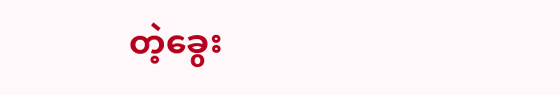တဲ့ခွေး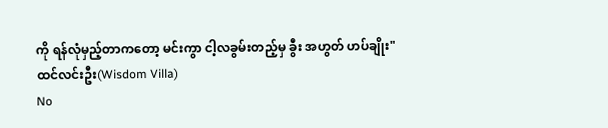ကို ရန်လုံမှည့်တာကတော့ မင်းကွာ ငါ့လခွမ်းတည့်မှ ခွီး အဟွတ် ဟပ်ချိုး"
ထင်လင်းဦး(Wisdom Villa)
No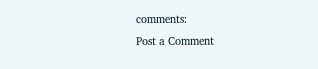comments:
Post a Comment